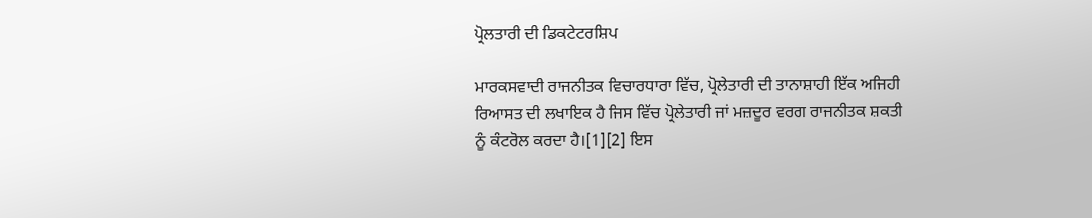ਪ੍ਰੋਲਤਾਰੀ ਦੀ ਡਿਕਟੇਟਰਸ਼ਿਪ

ਮਾਰਕਸਵਾਦੀ ਰਾਜਨੀਤਕ ਵਿਚਾਰਧਾਰਾ ਵਿੱਚ, ਪ੍ਰੋਲੇਤਾਰੀ ਦੀ ਤਾਨਾਸ਼ਾਹੀ ਇੱਕ ਅਜਿਹੀ ਰਿਆਸਤ ਦੀ ਲਖਾਇਕ ਹੈ ਜਿਸ ਵਿੱਚ ਪ੍ਰੋਲੇਤਾਰੀ ਜਾਂ ਮਜ਼ਦੂਰ ਵਰਗ ਰਾਜਨੀਤਕ ਸ਼ਕਤੀ ਨੂੰ ਕੰਟਰੋਲ ਕਰਦਾ ਹੈ।[1][2] ਇਸ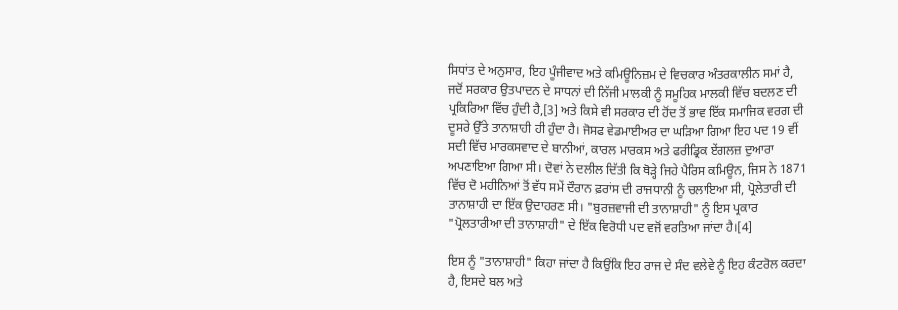ਸਿਧਾਂਤ ਦੇ ਅਨੁਸਾਰ, ਇਹ ਪੂੰਜੀਵਾਦ ਅਤੇ ਕਮਿਊਨਿਜ਼ਮ ਦੇ ਵਿਚਕਾਰ ਅੰਤਰਕਾਲੀਨ ਸਮਾਂ ਹੈ, ਜਦੋਂ ਸਰਕਾਰ ਉਤਪਾਦਨ ਦੇ ਸਾਧਨਾਂ ਦੀ ਨਿੱਜੀ ਮਾਲਕੀ ਨੂੰ ਸਮੂਹਿਕ ਮਾਲਕੀ ਵਿੱਚ ਬਦਲਣ ਦੀ ਪ੍ਰਕਿਰਿਆ ਵਿੱਚ ਹੁੰਦੀ ਹੈ,[3] ਅਤੇ ਕਿਸੇ ਵੀ ਸਰਕਾਰ ਦੀ ਹੋਂਦ ਤੋਂ ਭਾਵ ਇੱਕ ਸਮਾਜਿਕ ਵਰਗ ਦੀ ਦੂਸਰੇ ਉੱਤੇ ਤਾਨਾਸ਼ਾਹੀ ਹੀ ਹੁੰਦਾ ਹੈ। ਜੋਸਫ ਵੇਡਮਾਈਅਰ ਦਾ ਘੜਿਆ ਗਿਆ ਇਹ ਪਦ 19 ਵੀਂ ਸਦੀ ਵਿੱਚ ਮਾਰਕਸਵਾਦ ਦੇ ਬਾਨੀਆਂ, ਕਾਰਲ ਮਾਰਕਸ ਅਤੇ ਫਰੀਡ੍ਰਿਕ ਏਂਗਲਜ਼ ਦੁਆਰਾ ਅਪਣਾਇਆ ਗਿਆ ਸੀ। ਦੋਵਾਂ ਨੇ ਦਲੀਲ ਦਿੱਤੀ ਕਿ ਥੋੜ੍ਹੇ ਜਿਹੇ ਪੈਰਿਸ ਕਮਿਊਨ, ਜਿਸ ਨੇ 1871 ਵਿੱਚ ਦੋ ਮਹੀਨਿਆਂ ਤੋਂ ਵੱਧ ਸਮੇਂ ਦੌਰਾਨ ਫ਼ਰਾਂਸ ਦੀ ਰਾਜਧਾਨੀ ਨੂੰ ਚਲਾਇਆ ਸੀ, ਪ੍ਰੋਲੇਤਾਰੀ ਦੀ ਤਾਨਾਸ਼ਾਹੀ ਦਾ ਇੱਕ ਉਦਾਹਰਣ ਸੀ। "ਬੁਰਜ਼ਵਾਜੀ ਦੀ ਤਾਨਾਸ਼ਾਹੀ" ਨੂੰ ਇਸ ਪ੍ਰਕਾਰ "ਪ੍ਰੋਲਤਾਰੀਆ ਦੀ ਤਾਨਾਸ਼ਾਹੀ" ਦੇ ਇੱਕ ਵਿਰੋਧੀ ਪਦ ਵਜੋਂ ਵਰਤਿਆ ਜਾਂਦਾ ਹੈ।[4]

ਇਸ ਨੂੰ "ਤਾਨਾਸ਼ਾਹੀ" ਕਿਹਾ ਜਾਂਦਾ ਹੈ ਕਿਉਂਕਿ ਇਹ ਰਾਜ ਦੇ ਸੰਦ ਵਲੇਵੇ ਨੂੰ ਇਹ ਕੰਟਰੋਲ ਕਰਦਾ ਹੈ, ਇਸਦੇ ਬਲ ਅਤੇ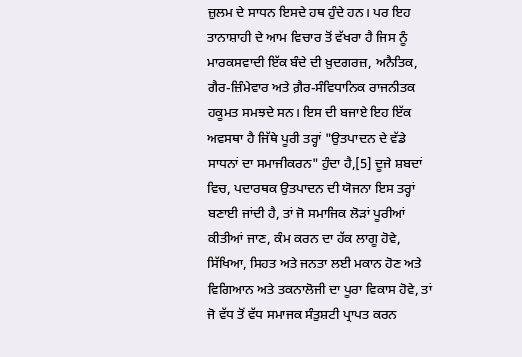ਜ਼ੁਲਮ ਦੇ ਸਾਧਨ ਇਸਦੇ ਹਥ ਹੁੰਦੇ ਹਨ। ਪਰ ਇਹ ਤਾਨਾਸ਼ਾਹੀ ਦੇ ਆਮ ਵਿਚਾਰ ਤੋਂ ਵੱਖਰਾ ਹੈ ਜਿਸ ਨੂੰ ਮਾਰਕਸਵਾਦੀ ਇੱਕ ਬੰਦੇ ਦੀ ਖ਼ੁਦਗਰਜ਼, ਅਨੈਤਿਕ, ਗੈਰ-ਜ਼ਿੰਮੇਵਾਰ ਅਤੇ ਗ਼ੈਰ-ਸੰਵਿਧਾਨਿਕ ਰਾਜਨੀਤਕ ਹਕੂਮਤ ਸਮਝਦੇ ਸਨ। ਇਸ ਦੀ ਬਜਾਏ ਇਹ ਇੱਕ ਅਵਸਥਾ ਹੈ ਜਿੱਥੇ ਪੂਰੀ ਤਰ੍ਹਾਂ "ਉਤਪਾਦਨ ਦੇ ਵੱਡੇ ਸਾਧਨਾਂ ਦਾ ਸਮਾਜੀਕਰਨ" ਹੁੰਦਾ ਹੈ,[5] ਦੂਜੇ ਸ਼ਬਦਾਂ ਵਿਚ, ਪਦਾਰਥਕ ਉਤਪਾਦਨ ਦੀ ਯੋਜਨਾ ਇਸ ਤਰ੍ਹਾਂ ਬਣਾਈ ਜਾਂਦੀ ਹੈ, ਤਾਂ ਜੋ ਸਮਾਜਿਕ ਲੋੜਾਂ ਪੂਰੀਆਂ ਕੀਤੀਆਂ ਜਾਣ, ਕੰਮ ਕਰਨ ਦਾ ਹੱਕ ਲਾਗੂ ਹੋਵੇ, ਸਿੱਖਿਆ, ਸਿਹਤ ਅਤੇ ਜਨਤਾ ਲਈ ਮਕਾਨ ਹੋਣ ਅਤੇ ਵਿਗਿਆਨ ਅਤੇ ਤਕਨਾਲੋਜੀ ਦਾ ਪੂਰਾ ਵਿਕਾਸ ਹੋਵੇ, ਤਾਂ ਜੋ ਵੱਧ ਤੋਂ ਵੱਧ ਸਮਾਜਕ ਸੰਤੁਸ਼ਟੀ ਪ੍ਰਾਪਤ ਕਰਨ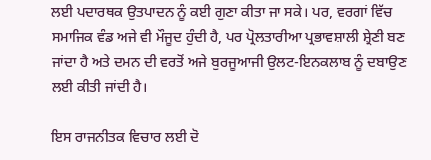ਲਈ ਪਦਾਰਥਕ ਉਤਪਾਦਨ ਨੂੰ ਕਈ ਗੁਣਾ ਕੀਤਾ ਜਾ ਸਕੇ। ਪਰ, ਵਰਗਾਂ ਵਿੱਚ ਸਮਾਜਿਕ ਵੰਡ ਅਜੇ ਵੀ ਮੌਜੂਦ ਹੁੰਦੀ ਹੈ, ਪਰ ਪ੍ਰੋਲਤਾਰੀਆ ਪ੍ਰਭਾਵਸ਼ਾਲੀ ਸ਼੍ਰੇਣੀ ਬਣ ਜਾਂਦਾ ਹੈ ਅਤੇ ਦਮਨ ਦੀ ਵਰਤੋਂ ਅਜੇ ਬੁਰਜੂਆਜੀ ਉਲਟ-ਇਨਕਲਾਬ ਨੂੰ ਦਬਾਉਣ ਲਈ ਕੀਤੀ ਜਾਂਦੀ ਹੈ।

ਇਸ ਰਾਜਨੀਤਕ ਵਿਚਾਰ ਲਈ ਦੋ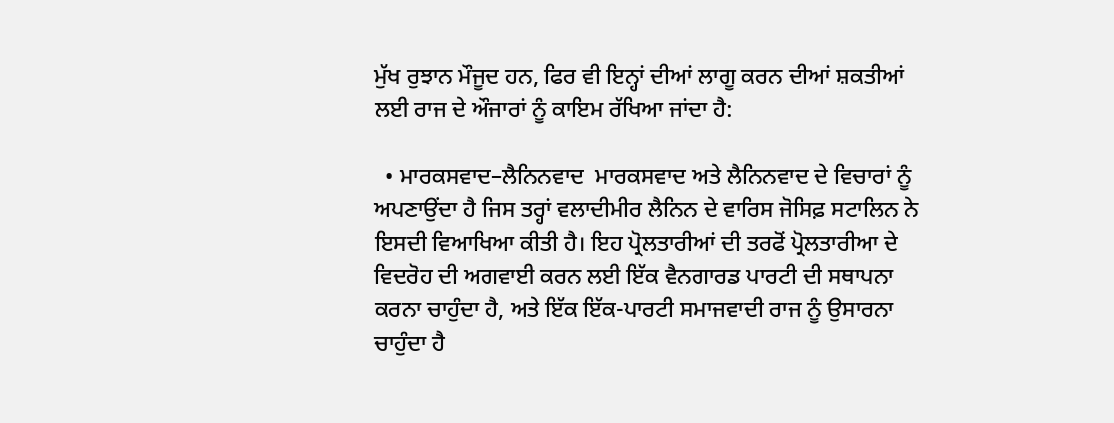ਮੁੱਖ ਰੁਝਾਨ ਮੌਜੂਦ ਹਨ, ਫਿਰ ਵੀ ਇਨ੍ਹਾਂ ਦੀਆਂ ਲਾਗੂ ਕਰਨ ਦੀਆਂ ਸ਼ਕਤੀਆਂ ਲਈ ਰਾਜ ਦੇ ਔਜਾਰਾਂ ਨੂੰ ਕਾਇਮ ਰੱਖਿਆ ਜਾਂਦਾ ਹੈ:

  • ਮਾਰਕਸਵਾਦ–ਲੈਨਿਨਵਾਦ  ਮਾਰਕਸਵਾਦ ਅਤੇ ਲੈਨਿਨਵਾਦ ਦੇ ਵਿਚਾਰਾਂ ਨੂੰ ਅਪਣਾਉਂਦਾ ਹੈ ਜਿਸ ਤਰ੍ਹਾਂ ਵਲਾਦੀਮੀਰ ਲੈਨਿਨ ਦੇ ਵਾਰਿਸ ਜੋਸਿਫ਼ ਸਟਾਲਿਨ ਨੇ ਇਸਦੀ ਵਿਆਖਿਆ ਕੀਤੀ ਹੈ। ਇਹ ਪ੍ਰੋਲਤਾਰੀਆਂ ਦੀ ਤਰਫੋਂ ਪ੍ਰੋਲਤਾਰੀਆ ਦੇ ਵਿਦਰੋਹ ਦੀ ਅਗਵਾਈ ਕਰਨ ਲਈ ਇੱਕ ਵੈਨਗਾਰਡ ਪਾਰਟੀ ਦੀ ਸਥਾਪਨਾ ਕਰਨਾ ਚਾਹੁੰਦਾ ਹੈ, ਅਤੇ ਇੱਕ ਇੱਕ-ਪਾਰਟੀ ਸਮਾਜਵਾਦੀ ਰਾਜ ਨੂੰ ਉਸਾਰਨਾ ਚਾਹੁੰਦਾ ਹੈ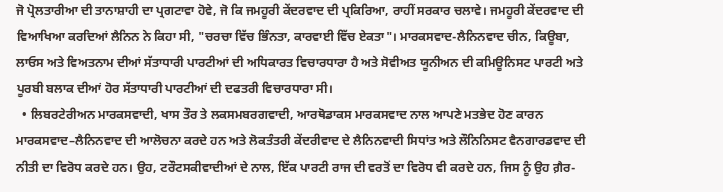ਜੋ ਪ੍ਰੋਲਤਾਰੀਆ ਦੀ ਤਾਨਾਸ਼ਾਹੀ ਦਾ ਪ੍ਰਗਟਾਵਾ ਹੋਵੇ, ਜੋ ਕਿ ਜਮਹੂਰੀ ਕੇਂਦਰਵਾਦ ਦੀ ਪ੍ਰਕਿਰਿਆ, ਰਾਹੀਂ ਸਰਕਾਰ ਚਲਾਵੇ। ਜਮਹੂਰੀ ਕੇਂਦਰਵਾਦ ਦੀ ਵਿਆਖਿਆ ਕਰਦਿਆਂ ਲੈਨਿਨ ਨੇ ਕਿਹਾ ਸੀ, "ਚਰਚਾ ਵਿੱਚ ਭਿੰਨਤਾ, ਕਾਰਵਾਈ ਵਿੱਚ ਏਕਤਾ"। ਮਾਰਕਸਵਾਦ-ਲੈਨਿਨਵਾਦ ਚੀਨ, ਕਿਊਬਾ, ਲਾਓਸ ਅਤੇ ਵਿਅਤਨਾਮ ਦੀਆਂ ਸੱਤਾਧਾਰੀ ਪਾਰਟੀਆਂ ਦੀ ਅਧਿਕਾਰਤ ਵਿਚਾਰਧਾਰਾ ਹੈ ਅਤੇ ਸੋਵੀਅਤ ਯੂਨੀਅਨ ਦੀ ਕਮਿਊਨਿਸਟ ਪਾਰਟੀ ਅਤੇ ਪੂਰਬੀ ਬਲਾਕ ਦੀਆਂ ਹੋਰ ਸੱਤਾਧਾਰੀ ਪਾਰਟੀਆਂ ਦੀ ਦਫਤਰੀ ਵਿਚਾਰਧਾਰਾ ਸੀ।
  • ਲਿਬਰਟੇਰੀਅਨ ਮਾਰਕਸਵਾਦੀ, ਖਾਸ ਤੌਰ ਤੇ ਲਕਸਮਬਰਗਵਾਦੀ, ਆਰਥੋਡਾਕਸ ਮਾਰਕਸਵਾਦ ਨਾਲ ਆਪਣੇ ਮਤਭੇਦ ਹੋਣ ਕਾਰਨ ਮਾਰਕਸਵਾਦ–ਲੈਨਿਨਵਾਦ ਦੀ ਆਲੋਚਨਾ ਕਰਦੇ ਹਨ ਅਤੇ ਲੋਕਤੰਤਰੀ ਕੇਂਦਰੀਵਾਦ ਦੇ ਲੈਨਿਨਵਾਦੀ ਸਿਧਾਂਤ ਅਤੇ ਲੌਨਿਨਿਸਟ ਵੈਨਗਾਰਡਵਾਦ ਦੀ ਨੀਤੀ ਦਾ ਵਿਰੋਧ ਕਰਦੇ ਹਨ। ਉਹ, ਟਰੌਟਸਕੀਵਾਦੀਆਂ ਦੇ ਨਾਲ, ਇੱਕ ਪਾਰਟੀ ਰਾਜ ਦੀ ਵਰਤੋਂ ਦਾ ਵਿਰੋਧ ਵੀ ਕਰਦੇ ਹਨ, ਜਿਸ ਨੂੰ ਉਹ ਗ਼ੈਰ-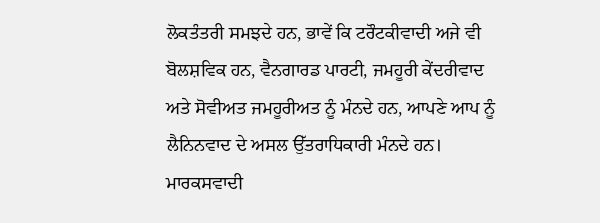ਲੋਕਤੰਤਰੀ ਸਮਝਦੇ ਹਨ, ਭਾਵੇਂ ਕਿ ਟਰੌਟਕੀਵਾਦੀ ਅਜੇ ਵੀ ਬੋਲਸ਼ਵਿਕ ਹਨ, ਵੈਨਗਾਰਡ ਪਾਰਟੀ, ਜਮਹੂਰੀ ਕੇਂਦਰੀਵਾਦ ਅਤੇ ਸੋਵੀਅਤ ਜਮਹੂਰੀਅਤ ਨੂੰ ਮੰਨਦੇ ਹਨ, ਆਪਣੇ ਆਪ ਨੂੰ ਲੈਨਿਨਵਾਦ ਦੇ ਅਸਲ ਉੱਤਰਾਧਿਕਾਰੀ ਮੰਨਦੇ ਹਨ। ਮਾਰਕਸਵਾਦੀ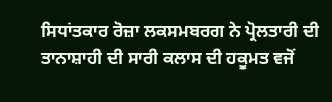ਸਿਧਾਂਤਕਾਰ ਰੋਜ਼ਾ ਲਕਸਮਬਰਗ ਨੇ ਪ੍ਰੋਲਤਾਰੀ ਦੀ ਤਾਨਾਸ਼ਾਹੀ ਦੀ ਸਾਰੀ ਕਲਾਸ ਦੀ ਹਕੂਮਤ ਵਜੋਂ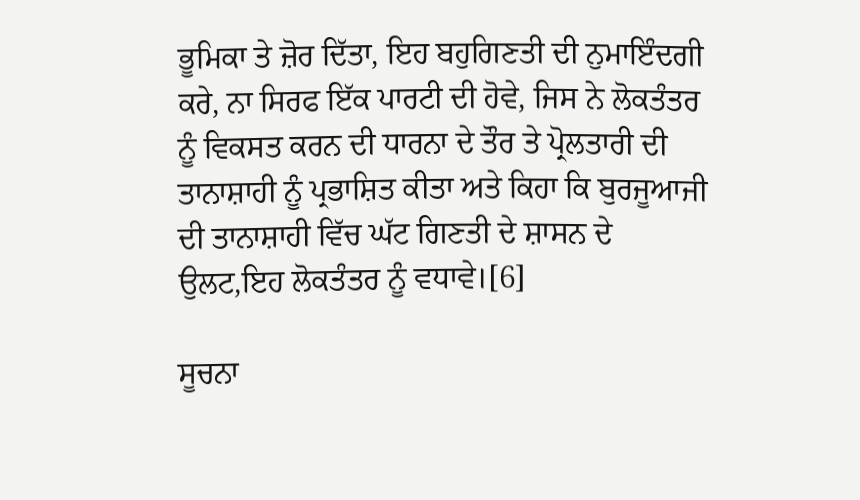ਭੂਮਿਕਾ ਤੇ ਜ਼ੋਰ ਦਿੱਤਾ, ਇਹ ਬਹੁਗਿਣਤੀ ਦੀ ਨੁਮਾਇੰਦਗੀ ਕਰੇ, ਨਾ ਸਿਰਫ ਇੱਕ ਪਾਰਟੀ ਦੀ ਹੋਵੇ, ਜਿਸ ਨੇ ਲੋਕਤੰਤਰ ਨੂੰ ਵਿਕਸਤ ਕਰਨ ਦੀ ਧਾਰਨਾ ਦੇ ਤੌਰ ਤੇ ਪ੍ਰੋਲਤਾਰੀ ਦੀ ਤਾਨਾਸ਼ਾਹੀ ਨੂੰ ਪ੍ਰਭਾਸ਼ਿਤ ਕੀਤਾ ਅਤੇ ਕਿਹਾ ਕਿ ਬੁਰਜੂਆਜੀ ਦੀ ਤਾਨਾਸ਼ਾਹੀ ਵਿੱਚ ਘੱਟ ਗਿਣਤੀ ਦੇ ਸ਼ਾਸਨ ਦੇ ਉਲਟ,ਇਹ ਲੋਕਤੰਤਰ ਨੂੰ ਵਧਾਵੇ।[6]

ਸੂਚਨਾ